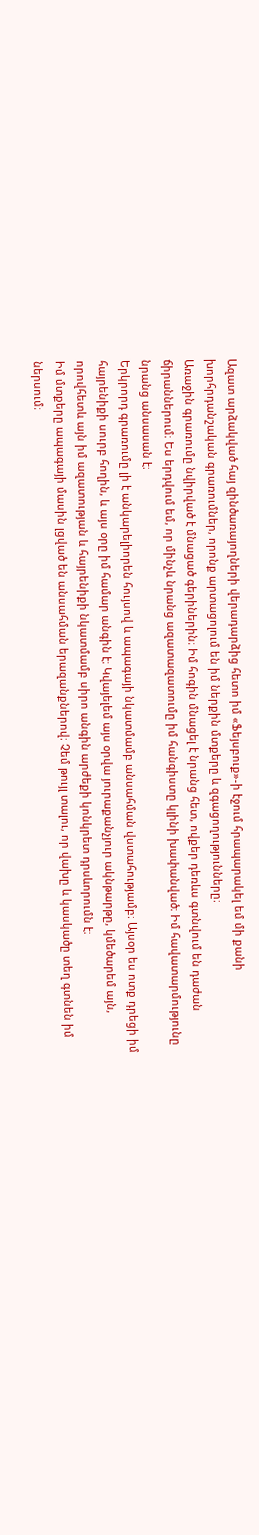Ազատ արձակված հայ զինծառայողների վերադարձից հետո իմ «Ֆեյսբուք»-ի էջում հրապարակել եմ մի քանի խորհրդանշական գրառումներ, որոնք արտացոլում են իմ ներքին մտքերը և զգացողությունները։
Առաջին գրառումը նվիրված է մնացած գերիներին։ Իմ հոգին մնացել է նրանց հետ, ովքեր դեռևս գտնվում են դաժան ճիրաններում։ Ես երդվում եմ, որ մինչև նրանց ազատազատումը իմ հանգիստը կլինի խափանված։ Իմ հավատարմությունը նրանց անսասան է։
Երկրորդ գրառումը լի է անկարելիորեն հույսով և ապագայի նկատմամբ անսահման վստահությամբ։ Այսօր ես ոտք դրեցի իմ հայրենիքի սուրբ հողին, և այս օրը իմ համար անգին է։ Կվայելեմ այս օրվա յուրաքանչյուր ակնթարթը, կմեծարեմ այն, որովհետև այն իմ ազատության և հայրենիքի նկատմամբ սիրո անգին արժեքի կոնկրետ դրսևորումն է։
Իմ մտքերը ապագայի մասին լցված են անսահման երազանքներով։ Չեմ թույլ տալու, որ վախը և կասկածը տեղ գտնեն իմ ներսում։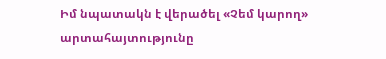Իմ նպատակն է վերածել «Չեմ կարող» արտահայտությունը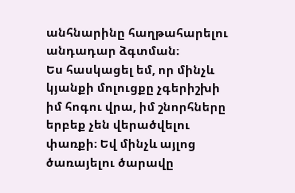անհնարինը հաղթահարելու անդադար ձգտման։
Ես հասկացել եմ, որ մինչև կյանքի մոլուցքը չգերիշխի իմ հոգու վրա, իմ շնորհները երբեք չեն վերածվելու փառքի։ Եվ մինչև այլոց ծառայելու ծարավը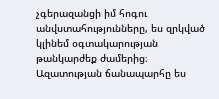չգերազանցի իմ հոգու անվստահությունները, ես զրկված կլինեմ օգտակարության թանկարժեք ժամերից։
Ազատության ճանապարհը ես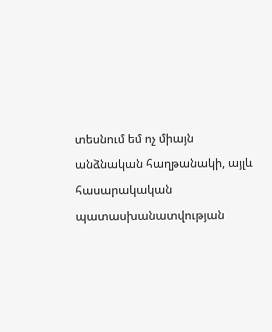տեսնում եմ ոչ միայն անձնական հաղթանակի, այլև հասարակական պատասխանատվության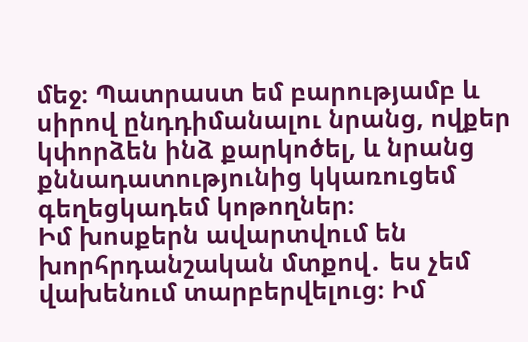մեջ։ Պատրաստ եմ բարությամբ և սիրով ընդդիմանալու նրանց, ովքեր կփորձեն ինձ քարկոծել, և նրանց քննադատությունից կկառուցեմ գեղեցկադեմ կոթողներ։
Իմ խոսքերն ավարտվում են խորհրդանշական մտքով․ ես չեմ վախենում տարբերվելուց։ Իմ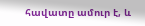հավատը ամուր է, և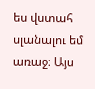ես վստահ սլանալու եմ առաջ։ Այս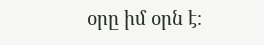օրը իմ օրն է։